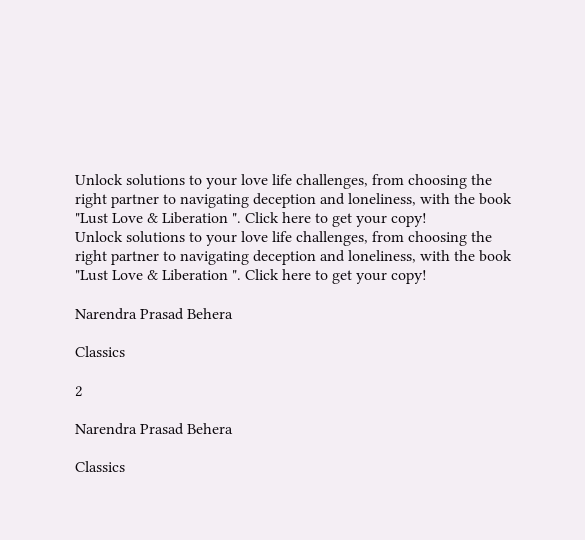Unlock solutions to your love life challenges, from choosing the right partner to navigating deception and loneliness, with the book "Lust Love & Liberation ". Click here to get your copy!
Unlock solutions to your love life challenges, from choosing the right partner to navigating deception and loneliness, with the book "Lust Love & Liberation ". Click here to get your copy!

Narendra Prasad Behera

Classics

2

Narendra Prasad Behera

Classics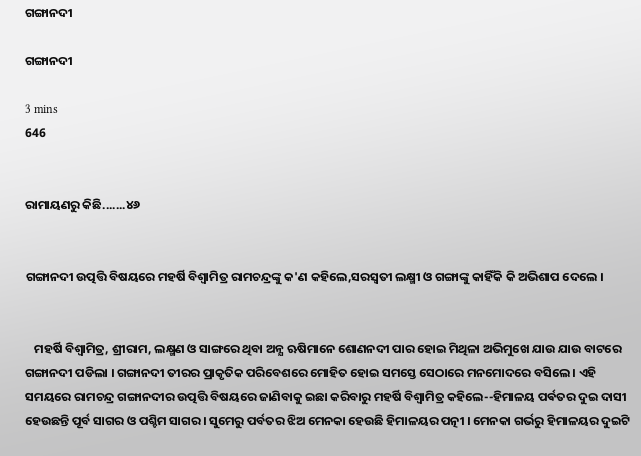ଗଙ୍ଗାନଦୀ

ଗଙ୍ଗାନଦୀ

3 mins
646


ରାମାୟଣରୁ କିଛି.......୪୬


ଗଙ୍ଗାନଦୀ ଉତ୍ପତ୍ତି ବିଷୟରେ ମହର୍ଷି ବିଶ୍ବାମିତ୍ର ରାମଚନ୍ଦ୍ରଙ୍କୁ କ'ଣ କହିଲେ,ସରସ୍ବତୀ ଲକ୍ଷ୍ମୀ ଓ ଗଙ୍ଗାଙ୍କୁ କାହିଁକି କି ଅଭିଶାପ ଦେଲେ ।


   ମହର୍ଷି ବିଶ୍ବାମିତ୍ର, ଶ୍ରୀରାମ, ଲକ୍ଷ୍ମଣ ଓ ସାଙ୍ଗରେ ଥିବା ଅନ୍ଯ ଋଷିମାନେ ଶୋଣନଦୀ ପାର ହୋଇ ମିଥିଳା ଅଭିମୁଖେ ଯାଉ ଯାଉ ବାଟରେ ଗଙ୍ଗାନଦୀ ପଡିଲା । ଗଙ୍ଗାନଦୀ ତୀରର ପ୍ରାକୃତିକ ପରିବେଶରେ ମୋହିତ ହୋଇ ସମସ୍ତେ ସେଠାରେ ମନମୋଦରେ ବସିଲେ । ଏହି ସମୟରେ ରାମଚନ୍ଦ୍ର ଗଙ୍ଗାନଦୀର ଉତ୍ପତ୍ତି ବିଷୟରେ ଜାଣିବାକୁ ଇଛା କରିବାରୁ ମହର୍ଷି ବିଶ୍ଵାମିତ୍ର କହିଲେ--ହିମାଳୟ ପର୍ଵତର ଦୁଇ ଦାସୀ ହେଉଛନ୍ତି ପୂର୍ବ ସାଗର ଓ ପଶ୍ଚିମ ସାଗର । ସୁମେରୁ ପର୍ବତର ଝିଅ ମେନକା ହେଉଛି ହିମାଳୟର ପତ୍ନୀ । ମେନକା ଗର୍ଭରୁ ହିମାଳୟର ଦୁଇଟି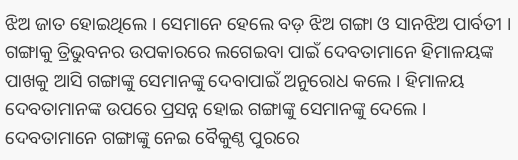ଝିଅ ଜାତ ହୋଇଥିଲେ । ସେମାନେ ହେଲେ ବଡ଼ ଝିଅ ଗଙ୍ଗା ଓ ସାନଝିଅ ପାର୍ବତୀ । ଗଙ୍ଗାକୁ ତ୍ରିଭୁବନର ଉପକାରରେ ଲଗେଇବା ପାଇଁ ଦେବତାମାନେ ହିମାଳୟଙ୍କ ପାଖକୁ ଆସି ଗଙ୍ଗାଙ୍କୁ ସେମାନଙ୍କୁ ଦେବାପାଇଁ ଅନୁରୋଧ କଲେ । ହିମାଳୟ ଦେବତାମାନଙ୍କ ଉପରେ ପ୍ରସନ୍ନ ହୋଇ ଗଙ୍ଗାଙ୍କୁ ସେମାନଙ୍କୁ ଦେଲେ । ଦେବତାମାନେ ଗଙ୍ଗାଙ୍କୁ ନେଇ ବୈକୁଣ୍ଠ ପୁରରେ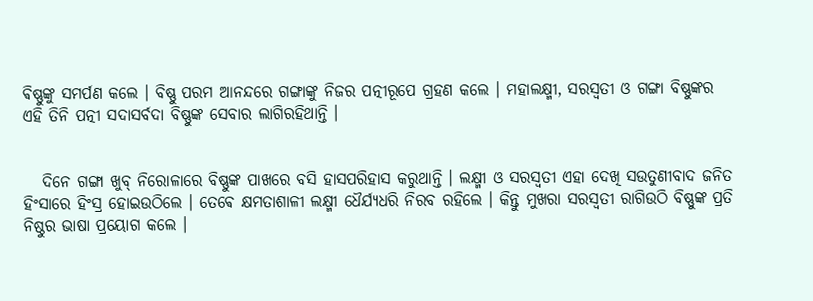ଵିଷ୍ଣୁଙ୍କୁ ସମର୍ପଣ କଲେ । ବିଷ୍ଣୁ ପରମ ଆନନ୍ଦରେ ଗଙ୍ଗାଙ୍କୁ ନିଜର ପତ୍ନୀରୂପେ ଗ୍ରହଣ କଲେ । ମହାଲକ୍ଷ୍ମୀ, ସରସ୍ବତୀ ଓ ଗଙ୍ଗା ବିଷ୍ଣୁଙ୍କର ଏହି ତିନି ପତ୍ନୀ ସଦାସର୍ବଦା ବିଷ୍ଣୁଙ୍କ ସେବାର ଲାଗିରହିଥାନ୍ତି ।


   ଦିନେ ଗଙ୍ଗା ଖୁବ୍ ନିରୋଳାରେ ବିଷ୍ଣୁଙ୍କ ପାଖରେ ବସି ହାସପରିହାସ କରୁଥାନ୍ତି । ଲକ୍ଷ୍ମୀ ଓ ସରସ୍ବତୀ ଏହା ଦେଖି ସଉତୁଣୀବାଦ ଜନିତ ହିଂସାରେ ହିଂସ୍ର ହୋଇଉଠିଲେ । ତେଵେ କ୍ଷମତାଶାଳୀ ଲକ୍ଷ୍ମୀ ଧୈର୍ଯ୍ଯଧରି ନିରବ ରହିଲେ । କିନ୍ତୁ ମୁଖରା ସରସ୍ବତୀ ରାଗିଉଠି ବିଷ୍ଣୁଙ୍କ ପ୍ରତି ନିଷ୍ଠୁର ଭାଷା ପ୍ରୟୋଗ କଲେ ।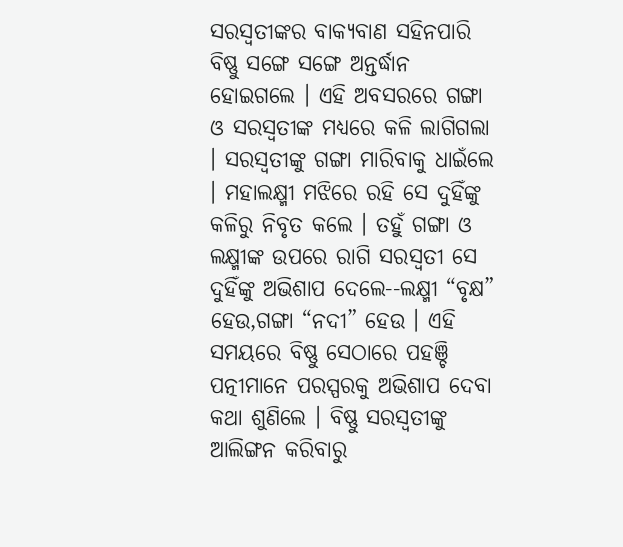ସରସ୍ବତୀଙ୍କର ବାକ୍ଯବାଣ ସହିନପାରି ବିଷ୍ଣୁ ସଙ୍ଗେ ସଙ୍ଗେ ଅନ୍ତର୍ଦ୍ଧାନ ହୋଇଗଲେ । ଏହି ଅବସରରେ ଗଙ୍ଗା ଓ ସରସ୍ବତୀଙ୍କ ମଧ୍ୟରେ କଳି ଲାଗିଗଲା । ସରସ୍ବତୀଙ୍କୁ ଗଙ୍ଗା ମାରିବାକୁ ଧାଇଁଲେ । ମହାଲକ୍ଷ୍ମୀ ମଝିରେ ରହି ସେ ଦୁହିଁଙ୍କୁ କଳିରୁ ନିବୃତ କଲେ । ତହୁଁ ଗଙ୍ଗା ଓ ଲକ୍ଷ୍ମୀଙ୍କ ଉପରେ ରାଗି ସରସ୍ବତୀ ସେ ଦୁହିଁଙ୍କୁ ଅଭିଶାପ ଦେଲେ--ଲକ୍ଷ୍ମୀ “ବୃକ୍ଷ” ହେଉ,ଗଙ୍ଗା “ନଦୀ” ହେଉ । ଏହି ସମୟରେ ବିଷ୍ଣୁ ସେଠାରେ ପହଞ୍ଚି ପତ୍ନୀମାନେ ପରସ୍ପରକୁ ଅଭିଶାପ ଦେବା କଥା ଶୁଣିଲେ । ବିଷ୍ଣୁ ସରସ୍ବତୀଙ୍କୁ ଆଲିଙ୍ଗନ କରିବାରୁ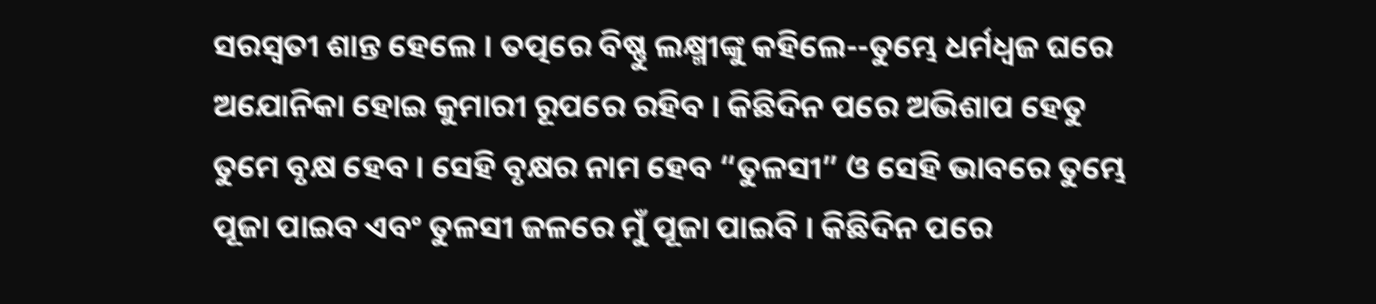ସରସ୍ବତୀ ଶାନ୍ତ ହେଲେ । ତତ୍ପରେ ବିଷ୍ଣୁ ଲକ୍ଷ୍ମୀଙ୍କୁ କହିଲେ--ତୁମ୍ଭେ ଧର୍ମଧ୍ବଜ ଘରେ ଅଯୋନିକା ହୋଇ କୁମାରୀ ରୂପରେ ରହିବ । କିଛିଦିନ ପରେ ଅଭିଶାପ ହେତୁ ତୁମେ ବୃକ୍ଷ ହେବ । ସେହି ବୃକ୍ଷର ନାମ ହେବ “ତୁଳସୀ” ଓ ସେହି ଭାବରେ ତୁମ୍ଭେ ପୂଜା ପାଇବ ଏବଂ ତୁଳସୀ ଜଳରେ ମୁଁ ପୂଜା ପାଇବି । କିଛିଦିନ ପରେ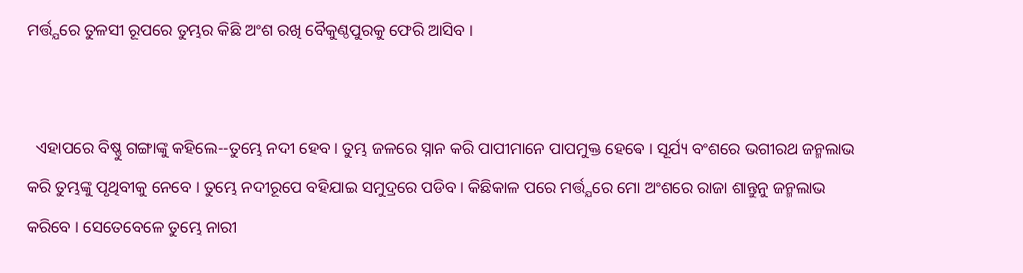ମର୍ତ୍ତ୍ଯରେ ତୁଳସୀ ରୂପରେ ତୁମ୍ଭର କିଛି ଅଂଶ ରଖି ବୈକୁଣ୍ଠପୁରକୁ ଫେରି ଆସିବ ।


  ଏହାପରେ ବିଷ୍ଣୁ ଗଙ୍ଗାଙ୍କୁ କହିଲେ--ତୁମ୍ଭେ ନଦୀ ହେବ । ତୁମ୍ଭ ଜଳରେ ସ୍ନାନ କରି ପାପୀମାନେ ପାପମୁକ୍ତ ହେଵେ । ସୂର୍ଯ୍ୟ ବଂଶରେ ଭଗୀରଥ ଜନ୍ମଲାଭ କରି ତୁମ୍ଭଙ୍କୁ ପୃଥିବୀକୁ ନେବେ । ତୁମ୍ଭେ ନଦୀରୂପେ ବହିଯାଇ ସମୁଦ୍ରରେ ପଡିବ । କିଛିକାଳ ପରେ ମର୍ତ୍ତ୍ଯରେ ମୋ ଅଂଶରେ ରାଜା ଶାନ୍ତୁନୁ ଜନ୍ମଲାଭ କରିବେ । ସେତେବେଳେ ତୁମ୍ଭେ ନାରୀ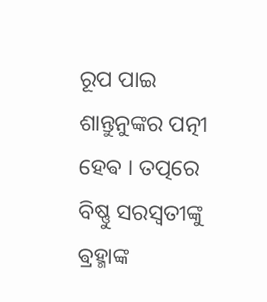ରୂପ ପାଇ ଶାନ୍ତୁନୁଙ୍କର ପତ୍ନୀ ହେଵ । ତତ୍ପରେ ବିଷ୍ଣୁ ସରସ୍ବତୀଙ୍କୁ ଵ୍ରହ୍ମାଙ୍କ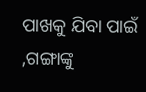ପାଖକୁ ଯିବା ପାଇଁ ,ଗଙ୍ଗାଙ୍କୁ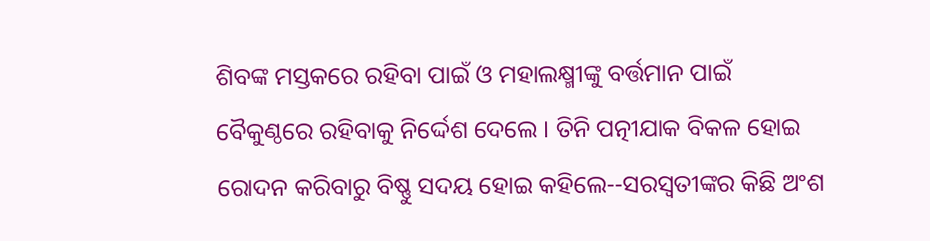ଶିବଙ୍କ ମସ୍ତକରେ ରହିବା ପାଇଁ ଓ ମହାଲକ୍ଷ୍ମୀଙ୍କୁ ବର୍ତ୍ତମାନ ପାଇଁ ବୈକୁଣ୍ଠରେ ରହିବାକୁ ନିର୍ଦ୍ଦେଶ ଦେଲେ । ତିନି ପତ୍ନୀଯାକ ବିକଳ ହୋଇ ରୋଦନ କରିବାରୁ ବିଷ୍ଣୁ ସଦୟ ହୋଇ କହିଲେ--ସରସ୍ବତୀଙ୍କର କିଛି ଅଂଶ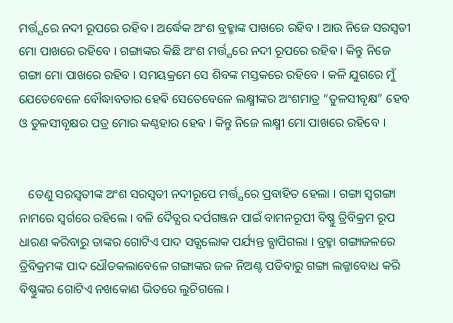ମର୍ତ୍ତ୍ଯରେ ନଦୀ ରୂପରେ ରହିବ । ଅର୍ଦ୍ଧେକ ଅଂଶ ବ୍ରହ୍ମାଙ୍କ ପାଖରେ ରହିବ । ଆଉ ନିଜେ ସରସ୍ବତୀ ମୋ ପାଖରେ ରହିବେ । ଗଙ୍ଗାଙ୍କର କିଛି ଅଂଶ ମର୍ତ୍ତ୍ଯରେ ନଦୀ ରୂପରେ ରହିଵ । କିନ୍ତୁ ନିଜେ ଗଙ୍ଗା ମୋ ପାଖରେ ରହିବ । ସମୟକ୍ରମେ ସେ ଶିବଙ୍କ ମସ୍ତକରେ ରହିବେ । କଳି ଯୁଗରେ ମୁଁ ଯେତେବେଳେ ବୌଦ୍ଧାବତାର ହେଵି ସେତେବେଳେ ଲକ୍ଷ୍ମୀଙ୍କର ଅଂଶମାତ୍ର “ତୁଳସୀବୃକ୍ଷ” ହେବ ଓ ତୁଳସୀବୃକ୍ଷର ପତ୍ର ମୋର କଣ୍ଠହାର ହେଵ । କିନ୍ତୁ ନିଜେ ଲକ୍ଷ୍ମୀ ମୋ ପାଖରେ ରହିବେ ।


   ତେଣୁ ସରସ୍ବତୀଙ୍କ ଅଂଶ ସରସ୍ବତୀ ନଦୀରୂପେ ମର୍ତ୍ତ୍ଯରେ ପ୍ରବାହିତ ହେଲା । ଗଙ୍ଗା ସ୍ବଗଙ୍ଗା ନାମରେ ସ୍ବର୍ଗରେ ରହିଲେ । ବଳି ଦୈତ୍ଯର ଦର୍ପଗଞ୍ଜନ ପାଇଁ ବାମନରୂପୀ ବିଷ୍ଣୁ ତ୍ରିବିକ୍ରମ ରୂପ ଧାରଣ କରିବାରୁ ତାଙ୍କର ଗୋଟିଏ ପାଦ ସତ୍ଯଲୋକ ପର୍ଯ୍ୟନ୍ତ ବ୍ଯାପିଗଲା । ବ୍ରହ୍ମା ଗଙ୍ଗାଜଳରେ ତ୍ରିବିକ୍ରମଙ୍କ ପାଦ ଧୌତକଲାବେଳେ ଗଙ୍ଗାଙ୍କର ଜଳ ନିଅଣ୍ଟ ପଡିବାରୁ ଗଙ୍ଗା ଲଜ୍ଜାବୋଧ କରି ବିଷ୍ଣୁଙ୍କର ଗୋଟିଏ ନଖକୋଣ ଭିତରେ ଲୁଚିଗଲେ ।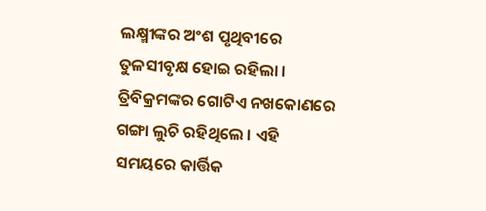ଲକ୍ଷ୍ମୀଙ୍କର ଅଂଶ ପୃଥିବୀରେ ତୁଳସୀବୃକ୍ଷ ହୋଇ ରହିଲା । ତ୍ରିବିକ୍ରମଙ୍କର ଗୋଟିଏ ନଖକୋଣରେ ଗଙ୍ଗା ଲୁଚି ରହିଥିଲେ । ଏହି ସମୟରେ କାର୍ତ୍ତିକ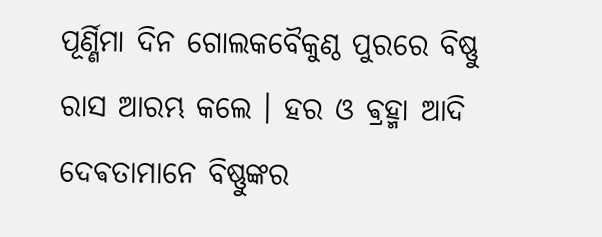ପୂର୍ଣ୍ଣିମା ଦିନ ଗୋଲକବୈକୁଣ୍ଠ ପୁରରେ ବିଷ୍ଣୁ ରାସ ଆରମ୍ଭ କଲେ । ହର ଓ ଵ୍ରହ୍ମା ଆଦି ଦେଵତାମାନେ ବିଷ୍ଣୁଙ୍କର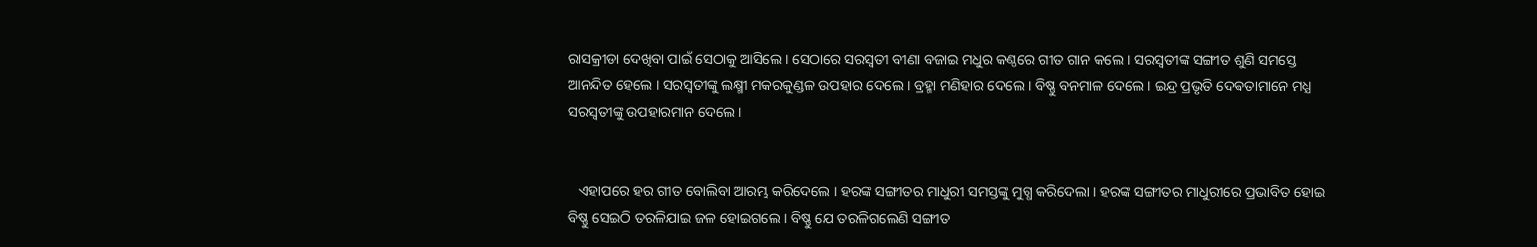ରାସକ୍ରୀଡା ଦେଖିବା ପାଇଁ ସେଠାକୁ ଆସିଲେ । ସେଠାରେ ସରସ୍ବତୀ ବୀଣା ବଜାଇ ମଧୁର କଣ୍ଠରେ ଗୀତ ଗାନ କଲେ । ସରସ୍ବତୀଙ୍କ ସଙ୍ଗୀତ ଶୁଣି ସମସ୍ତେ ଆନନ୍ଦିତ ହେଲେ । ସରସ୍ବତୀଙ୍କୁ ଲକ୍ଷ୍ମୀ ମକରକୁଣ୍ଡଳ ଉପହାର ଦେଲେ । ବ୍ରହ୍ମା ମଣିହାର ଦେଲେ । ବିଷ୍ଣୁ ବନମାଳ ଦେଲେ । ଇନ୍ଦ୍ର ପ୍ରଭୃତି ଦେଵତାମାନେ ମଧ୍ଯ ସରସ୍ବତୀଙ୍କୁ ଉପହାରମାନ ଦେଲେ ।


   ଏହାପରେ ହର ଗୀତ ବୋଲିବା ଆରମ୍ଭ କରିଦେଲେ । ହରଙ୍କ ସଙ୍ଗୀତର ମାଧୁରୀ ସମସ୍ତଙ୍କୁ ମୁଗ୍ଧ କରିଦେଲା । ହରଙ୍କ ସଙ୍ଗୀତର ମାଧୁରୀରେ ପ୍ରଭାବିତ ହୋଇ ବିଷ୍ଣୁ ସେଇଠି ତରଳିଯାଇ ଜଳ ହୋଇଗଲେ । ବିଷ୍ଣୁ ଯେ ତରଳିଗଲେଣି ସଙ୍ଗୀତ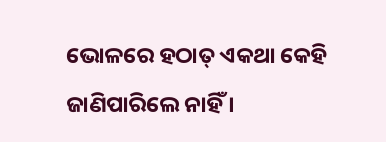ଭୋଳରେ ହଠାତ୍ ଏକଥା କେହି ଜାଣିପାରିଲେ ନାହିଁ ।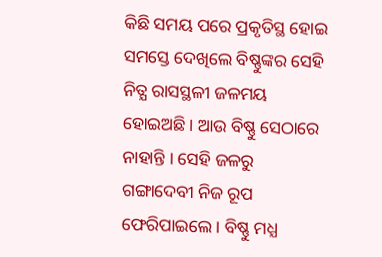କିଛି ସମୟ ପରେ ପ୍ରକୃତିସ୍ଥ ହୋଇ ସମସ୍ତେ ଦେଖିଲେ ବିଷ୍ଣୁଙ୍କର ସେହି ନିତ୍ଯ ରାସସ୍ଥଳୀ ଜଳମୟ ହୋଇଅଛି । ଆଉ ବିଷ୍ଣୁ ସେଠାରେ ନାହାନ୍ତି । ସେହି ଜଳରୁ ଗଙ୍ଗାଦେବୀ ନିଜ ରୂପ ଫେରିପାଇଲେ । ବିଷ୍ଣୁ ମଧ୍ଯ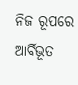ନିଜ ରୂପରେ ଆର୍ବିଭୂତ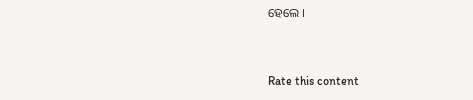ହେଲେ ।


Rate this content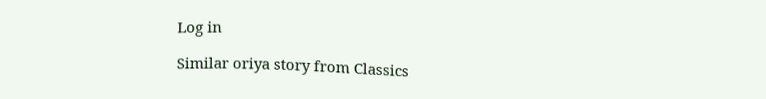Log in

Similar oriya story from Classics